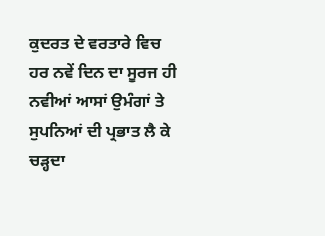ਕੁਦਰਤ ਦੇ ਵਰਤਾਰੇ ਵਿਚ ਹਰ ਨਵੇਂ ਦਿਨ ਦਾ ਸੂਰਜ ਹੀ ਨਵੀਆਂ ਆਸਾਂ ਉਮੰਗਾਂ ਤੇ ਸੁਪਨਿਆਂ ਦੀ ਪ੍ਰਭਾਤ ਲੈ ਕੇ ਚੜ੍ਹਦਾ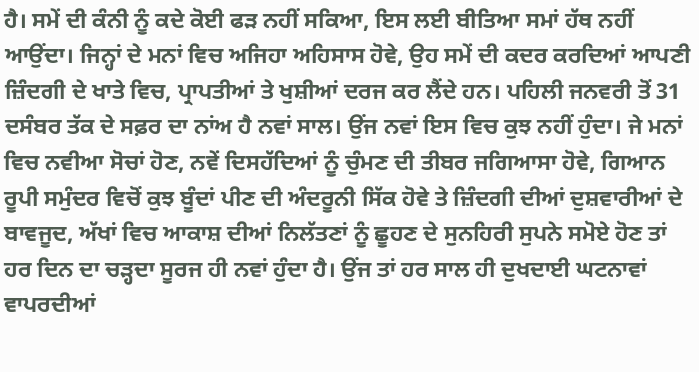ਹੈ। ਸਮੇਂ ਦੀ ਕੰਨੀ ਨੂੰ ਕਦੇ ਕੋਈ ਫੜ ਨਹੀਂ ਸਕਿਆ, ਇਸ ਲਈ ਬੀਤਿਆ ਸਮਾਂ ਹੱਥ ਨਹੀਂ ਆਉਂਦਾ। ਜਿਨ੍ਹਾਂ ਦੇ ਮਨਾਂ ਵਿਚ ਅਜਿਹਾ ਅਹਿਸਾਸ ਹੋਵੇ, ਉਹ ਸਮੇਂ ਦੀ ਕਦਰ ਕਰਦਿਆਂ ਆਪਣੀ ਜ਼ਿੰਦਗੀ ਦੇ ਖਾਤੇ ਵਿਚ, ਪ੍ਰਾਪਤੀਆਂ ਤੇ ਖੁਸ਼ੀਆਂ ਦਰਜ ਕਰ ਲੈਂਦੇ ਹਨ। ਪਹਿਲੀ ਜਨਵਰੀ ਤੋਂ 31 ਦਸੰਬਰ ਤੱਕ ਦੇ ਸਫ਼ਰ ਦਾ ਨਾਂਅ ਹੈ ਨਵਾਂ ਸਾਲ। ਉਂਜ ਨਵਾਂ ਇਸ ਵਿਚ ਕੁਝ ਨਹੀਂ ਹੁੰਦਾ। ਜੇ ਮਨਾਂ ਵਿਚ ਨਵੀਆ ਸੋਚਾਂ ਹੋਣ, ਨਵੇਂ ਦਿਸਹੱਦਿਆਂ ਨੂੰ ਚੁੰਮਣ ਦੀ ਤੀਬਰ ਜਗਿਆਸਾ ਹੋਵੇ, ਗਿਆਨ ਰੂਪੀ ਸਮੁੰਦਰ ਵਿਚੋਂ ਕੁਝ ਬੂੰਦਾਂ ਪੀਣ ਦੀ ਅੰਦਰੂਨੀ ਸਿੱਕ ਹੋਵੇ ਤੇ ਜ਼ਿੰਦਗੀ ਦੀਆਂ ਦੁਸ਼ਵਾਰੀਆਂ ਦੇ ਬਾਵਜੂਦ, ਅੱਖਾਂ ਵਿਚ ਆਕਾਸ਼ ਦੀਆਂ ਨਿਲੱਤਣਾਂ ਨੂੰ ਛੂਹਣ ਦੇ ਸੁਨਹਿਰੀ ਸੁਪਨੇ ਸਮੋਏ ਹੋਣ ਤਾਂ ਹਰ ਦਿਨ ਦਾ ਚੜ੍ਹਦਾ ਸੂਰਜ ਹੀ ਨਵਾਂ ਹੁੰਦਾ ਹੈ। ਉਂਜ ਤਾਂ ਹਰ ਸਾਲ ਹੀ ਦੁਖਦਾਈ ਘਟਨਾਵਾਂ ਵਾਪਰਦੀਆਂ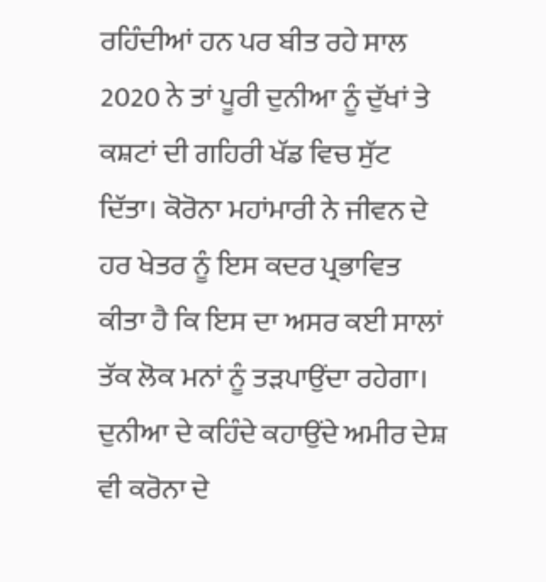ਰਹਿੰਦੀਆਂ ਹਨ ਪਰ ਬੀਤ ਰਹੇ ਸਾਲ 2020 ਨੇ ਤਾਂ ਪੂਰੀ ਦੁਨੀਆ ਨੂੰ ਦੁੱਖਾਂ ਤੇ ਕਸ਼ਟਾਂ ਦੀ ਗਹਿਰੀ ਖੱਡ ਵਿਚ ਸੁੱਟ ਦਿੱਤਾ। ਕੋਰੋਨਾ ਮਹਾਂਮਾਰੀ ਨੇ ਜੀਵਨ ਦੇ ਹਰ ਖੇਤਰ ਨੂੰ ਇਸ ਕਦਰ ਪ੍ਰਭਾਵਿਤ ਕੀਤਾ ਹੈ ਕਿ ਇਸ ਦਾ ਅਸਰ ਕਈ ਸਾਲਾਂ ਤੱਕ ਲੋਕ ਮਨਾਂ ਨੂੰ ਤੜਪਾਉਂਦਾ ਰਹੇਗਾ। ਦੁਨੀਆ ਦੇ ਕਹਿੰਦੇ ਕਹਾਉਂਦੇ ਅਮੀਰ ਦੇਸ਼ ਵੀ ਕਰੋਨਾ ਦੇ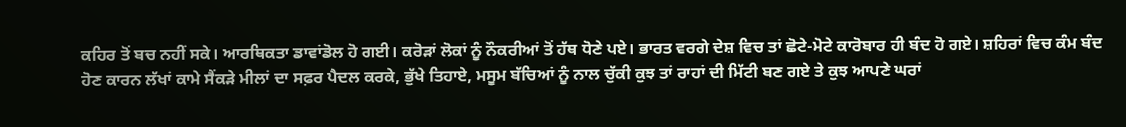ਕਹਿਰ ਤੋਂ ਬਚ ਨਹੀਂ ਸਕੇ। ਆਰਥਿਕਤਾ ਡਾਵਾਂਡੋਲ ਹੋ ਗਈ। ਕਰੋੜਾਂ ਲੋਕਾਂ ਨੂੰ ਨੌਕਰੀਆਂ ਤੋਂ ਹੱਥ ਧੋਣੇ ਪਏ। ਭਾਰਤ ਵਰਗੇ ਦੇਸ਼ ਵਿਚ ਤਾਂ ਛੋਟੇ-ਮੋਟੇ ਕਾਰੋਬਾਰ ਹੀ ਬੰਦ ਹੋ ਗਏ। ਸ਼ਹਿਰਾਂ ਵਿਚ ਕੰਮ ਬੰਦ ਹੋਣ ਕਾਰਨ ਲੱਖਾਂ ਕਾਮੇ ਸੈਂਕੜੇ ਮੀਲਾਂ ਦਾ ਸਫ਼ਰ ਪੈਦਲ ਕਰਕੇ, ਭੁੱਖੇ ਤਿਹਾਏ, ਮਸੂਮ ਬੱਚਿਆਂ ਨੂੰ ਨਾਲ ਚੁੱਕੀ ਕੁਝ ਤਾਂ ਰਾਹਾਂ ਦੀ ਮਿੱਟੀ ਬਣ ਗਏ ਤੇ ਕੁਝ ਆਪਣੇ ਘਰਾਂ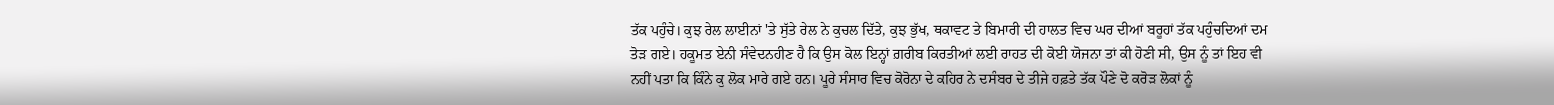ਤੱਕ ਪਹੁੰਚੇ। ਕੁਝ ਰੇਲ ਲਾਈਨਾਂ 'ਤੇ ਸੁੱਤੇ ਰੇਲ ਨੇ ਕੁਚਲ ਦਿੱਤੇ, ਕੁਝ ਭੁੱਖ, ਥਕਾਵਟ ਤੇ ਬਿਮਾਰੀ ਦੀ ਹਾਲਤ ਵਿਚ ਘਰ ਦੀਆਂ ਬਰੂਹਾਂ ਤੱਕ ਪਹੁੰਚਦਿਆਂ ਦਮ ਤੋੜ ਗਏ। ਹਕੂਮਤ ਏਨੀ ਸੰਵੇਦਨਹੀਣ ਹੈ ਕਿ ਉਸ ਕੋਲ ਇਨ੍ਹਾਂ ਗ਼ਰੀਬ ਕਿਰਤੀਆਂ ਲਈ ਰਾਹਤ ਦੀ ਕੋਈ ਯੋਜਨਾ ਤਾਂ ਕੀ ਹੋਣੀ ਸੀ, ਉਸ ਨੂੰ ਤਾਂ ਇਹ ਵੀ ਨਹੀਂ ਪਤਾ ਕਿ ਕਿੰਨੇ ਕੁ ਲੋਕ ਮਾਰੇ ਗਏ ਹਨ। ਪੂਰੇ ਸੰਸਾਰ ਵਿਚ ਕੋਰੋਨਾ ਦੇ ਕਹਿਰ ਨੇ ਦਸੰਬਰ ਦੇ ਤੀਜੇ ਹਫ਼ਤੇ ਤੱਕ ਪੌਣੇ ਦੋ ਕਰੋੜ ਲੋਕਾਂ ਨੂੰ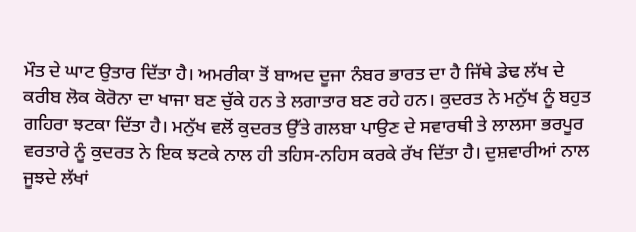ਮੌਤ ਦੇ ਘਾਟ ਉਤਾਰ ਦਿੱਤਾ ਹੈ। ਅਮਰੀਕਾ ਤੋਂ ਬਾਅਦ ਦੂਜਾ ਨੰਬਰ ਭਾਰਤ ਦਾ ਹੈ ਜਿੱਥੇ ਡੇਢ ਲੱਖ ਦੇ ਕਰੀਬ ਲੋਕ ਕੋਰੋਨਾ ਦਾ ਖਾਜਾ ਬਣ ਚੁੱਕੇ ਹਨ ਤੇ ਲਗਾਤਾਰ ਬਣ ਰਹੇ ਹਨ। ਕੁਦਰਤ ਨੇ ਮਨੁੱਖ ਨੂੰ ਬਹੁਤ ਗਹਿਰਾ ਝਟਕਾ ਦਿੱਤਾ ਹੈ। ਮਨੁੱਖ ਵਲੋਂ ਕੁਦਰਤ ਉੱਤੇ ਗਲਬਾ ਪਾਉਣ ਦੇ ਸਵਾਰਥੀ ਤੇ ਲਾਲਸਾ ਭਰਪੂਰ ਵਰਤਾਰੇ ਨੂੰ ਕੁਦਰਤ ਨੇ ਇਕ ਝਟਕੇ ਨਾਲ ਹੀ ਤਹਿਸ-ਨਹਿਸ ਕਰਕੇ ਰੱਖ ਦਿੱਤਾ ਹੈ। ਦੁਸ਼ਵਾਰੀਆਂ ਨਾਲ ਜੂਝਦੇ ਲੱਖਾਂ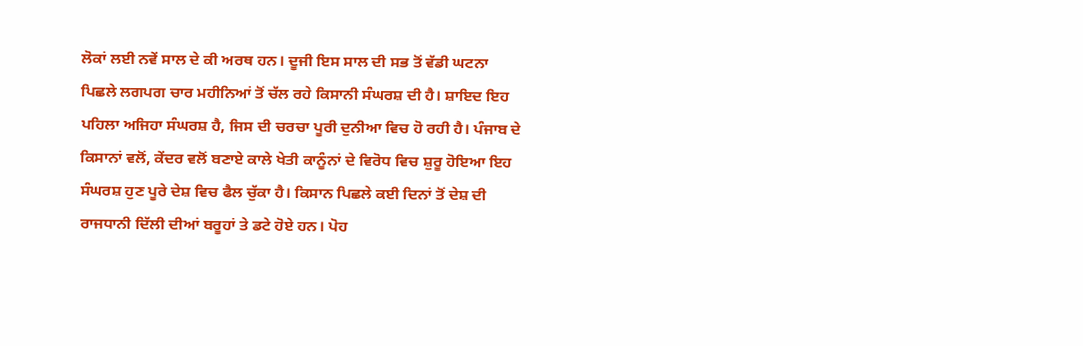ਲੋਕਾਂ ਲਈ ਨਵੇਂ ਸਾਲ ਦੇ ਕੀ ਅਰਥ ਹਨ। ਦੂਜੀ ਇਸ ਸਾਲ ਦੀ ਸਭ ਤੋਂ ਵੱਡੀ ਘਟਨਾ ਪਿਛਲੇ ਲਗਪਗ ਚਾਰ ਮਹੀਨਿਆਂ ਤੋਂ ਚੱਲ ਰਹੇ ਕਿਸਾਨੀ ਸੰਘਰਸ਼ ਦੀ ਹੈ। ਸ਼ਾਇਦ ਇਹ ਪਹਿਲਾ ਅਜਿਹਾ ਸੰਘਰਸ਼ ਹੈ, ਜਿਸ ਦੀ ਚਰਚਾ ਪੂਰੀ ਦੁਨੀਆ ਵਿਚ ਹੋ ਰਹੀ ਹੈ। ਪੰਜਾਬ ਦੇ ਕਿਸਾਨਾਂ ਵਲੋਂ, ਕੇਂਦਰ ਵਲੋਂ ਬਣਾਏ ਕਾਲੇ ਖੇਤੀ ਕਾਨੂੰਨਾਂ ਦੇ ਵਿਰੋਧ ਵਿਚ ਸ਼ੁਰੂ ਹੋਇਆ ਇਹ ਸੰਘਰਸ਼ ਹੁਣ ਪੂਰੇ ਦੇਸ਼ ਵਿਚ ਫੈਲ ਚੁੱਕਾ ਹੈ। ਕਿਸਾਨ ਪਿਛਲੇ ਕਈ ਦਿਨਾਂ ਤੋਂ ਦੇਸ਼ ਦੀ ਰਾਜਧਾਨੀ ਦਿੱਲੀ ਦੀਆਂ ਬਰੂਹਾਂ ਤੇ ਡਟੇ ਹੋਏ ਹਨ। ਪੋਹ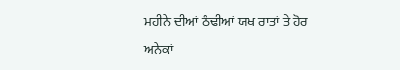ਮਹੀਨੇ ਦੀਆਂ ਠੰਢੀਆਂ ਯਖ ਰਾਤਾਂ ਤੇ ਹੋਰ ਅਨੇਕਾਂ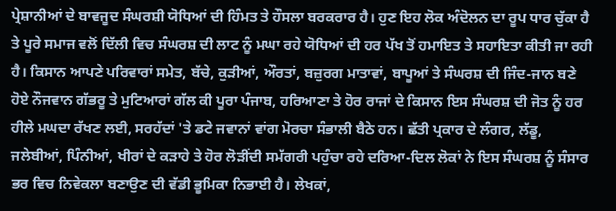ਪ੍ਰੇਸ਼ਾਨੀਆਂ ਦੇ ਬਾਵਜੂਦ ਸੰਘਰਸ਼ੀ ਯੋਧਿਆਂ ਦੀ ਹਿੰਮਤ ਤੇ ਹੌਸਲਾ ਬਰਕਰਾਰ ਹੈ। ਹੁਣ ਇਹ ਲੋਕ ਅੰਦੋਲਨ ਦਾ ਰੂਪ ਧਾਰ ਚੁੱਕਾ ਹੈ ਤੇ ਪੂਰੇ ਸਮਾਜ ਵਲੋਂ ਦਿੱਲੀ ਵਿਚ ਸੰਘਰਸ਼ ਦੀ ਲਾਟ ਨੂੰ ਮਘਾ ਰਹੇ ਯੋਧਿਆਂ ਦੀ ਹਰ ਪੱਖ ਤੋਂ ਹਮਾਇਤ ਤੇ ਸਹਾਇਤਾ ਕੀਤੀ ਜਾ ਰਹੀ ਹੈ। ਕਿਸਾਨ ਆਪਣੇ ਪਰਿਵਾਰਾਂ ਸਮੇਤ, ਬੱਚੇ, ਕੁੜੀਆਂ, ਔਰਤਾਂ, ਬਜ਼ੁਰਗ ਮਾਤਾਵਾਂ, ਬਾਪੂਆਂ ਤੇ ਸੰਘਰਸ਼ ਦੀ ਜਿੰਦ-ਜਾਨ ਬਣੇ ਹੋਏ ਨੌਜਵਾਨ ਗੱਭਰੂ ਤੇ ਮੁਟਿਆਰਾਂ ਗੱਲ ਕੀ ਪੂਰਾ ਪੰਜਾਬ, ਹਰਿਆਣਾ ਤੇ ਹੋਰ ਰਾਜਾਂ ਦੇ ਕਿਸਾਨ ਇਸ ਸੰਘਰਸ਼ ਦੀ ਜੋਤ ਨੂੰ ਹਰ ਹੀਲੇ ਮਘਦਾ ਰੱਖਣ ਲਈ, ਸਰਹੱਦਾਂ 'ਤੇ ਡਟੇ ਜਵਾਨਾਂ ਵਾਂਗ ਮੋਰਚਾ ਸੰਭਾਲੀ ਬੈਠੇ ਹਨ। ਛੱਤੀ ਪ੍ਰਕਾਰ ਦੇ ਲੰਗਰ, ਲੱਡੂ, ਜਲੇਬੀਆਂ, ਪਿੰਨੀਆਂ, ਖੀਰਾਂ ਦੇ ਕੜਾਹੇ ਤੇ ਹੋਰ ਲੋੜੀਂਦੀ ਸਮੱਗਰੀ ਪਹੁੰਚਾ ਰਹੇ ਦਰਿਆ-ਦਿਲ ਲੋਕਾਂ ਨੇ ਇਸ ਸੰਘਰਸ਼ ਨੂੰ ਸੰਸਾਰ ਭਰ ਵਿਚ ਨਿਵੇਕਲਾ ਬਣਾਉਣ ਦੀ ਵੱਡੀ ਭੂਮਿਕਾ ਨਿਭਾਈ ਹੈ। ਲੇਖਕਾਂ,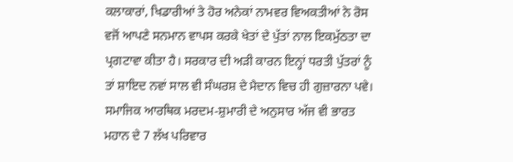ਕਲਾਕਾਰਾਂ, ਖਿਡਾਰੀਆਂ ਤੇ ਹੋਰ ਅਨੇਕਾਂ ਨਾਮਵਰ ਵਿਅਕਤੀਆਂ ਨੇ ਰੋਸ ਵਜੋਂ ਆਪਣੇ ਸਨਮਾਨ ਵਾਪਸ ਕਰਕੇ ਖੇਤਾਂ ਦੇ ਪੁੱਤਾਂ ਨਾਲ ਇਕਮੁੱਠਤਾ ਦਾ ਪ੍ਰਗਟਾਵਾ ਕੀਤਾ ਹੈ। ਸਰਕਾਰ ਦੀ ਅੜੀ ਕਾਰਨ ਇਨ੍ਹਾਂ ਧਰਤੀ ਪੁੱਤਰਾਂ ਨੂੰ ਤਾਂ ਸ਼ਾਇਦ ਨਵਾਂ ਸਾਲ ਵੀ ਸੰਘਰਸ਼ ਦੇ ਮੈਦਾਨ ਵਿਚ ਹੀ ਗੁਜ਼ਾਰਨਾ ਪਵੇ। ਸਮਾਜਿਕ ਆਰਥਿਕ ਮਰਦਮ-ਸ਼ੁਮਾਰੀ ਦੇ ਅਨੁਸਾਰ ਅੱਜ ਵੀ ਭਾਰਤ ਮਹਾਨ ਦੇ 7 ਲੱਖ ਪਰਿਵਾਰ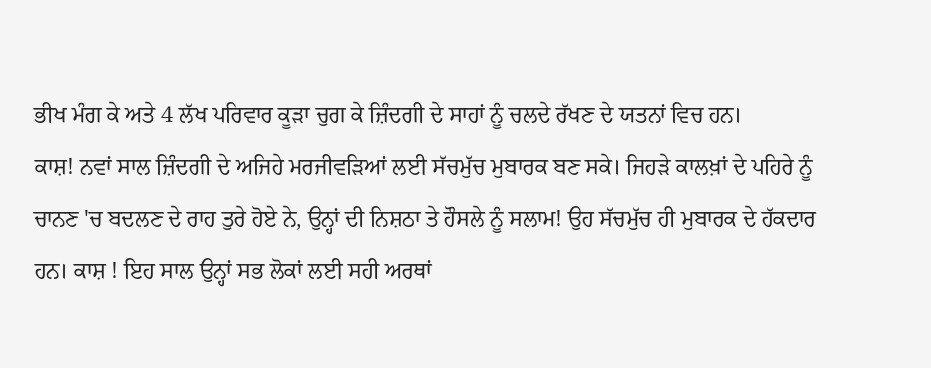ਭੀਖ ਮੰਗ ਕੇ ਅਤੇ 4 ਲੱਖ ਪਰਿਵਾਰ ਕੂੜਾ ਚੁਗ ਕੇ ਜ਼ਿੰਦਗੀ ਦੇ ਸਾਹਾਂ ਨੂੰ ਚਲਦੇ ਰੱਖਣ ਦੇ ਯਤਨਾਂ ਵਿਚ ਹਨ।
ਕਾਸ਼! ਨਵਾਂ ਸਾਲ ਜ਼ਿੰਦਗੀ ਦੇ ਅਜਿਹੇ ਮਰਜੀਵੜਿਆਂ ਲਈ ਸੱਚਮੁੱਚ ਮੁਬਾਰਕ ਬਣ ਸਕੇ। ਜਿਹੜੇ ਕਾਲਖ਼ਾਂ ਦੇ ਪਹਿਰੇ ਨੂੰ ਚਾਨਣ 'ਚ ਬਦਲਣ ਦੇ ਰਾਹ ਤੁਰੇ ਹੋਏ ਨੇ, ਉਨ੍ਹਾਂ ਦੀ ਨਿਸ਼ਠਾ ਤੇ ਹੌਸਲੇ ਨੂੰ ਸਲਾਮ! ਉਹ ਸੱਚਮੁੱਚ ਹੀ ਮੁਬਾਰਕ ਦੇ ਹੱਕਦਾਰ ਹਨ। ਕਾਸ਼ ! ਇਹ ਸਾਲ ਉਨ੍ਹਾਂ ਸਭ ਲੋਕਾਂ ਲਈ ਸਹੀ ਅਰਥਾਂ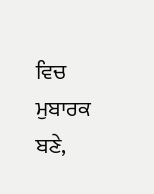ਵਿਚ ਮੁਬਾਰਕ ਬਣੇ,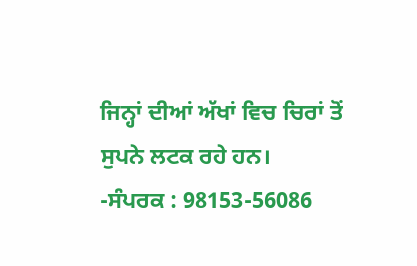ਜਿਨ੍ਹਾਂ ਦੀਆਂ ਅੱਖਾਂ ਵਿਚ ਚਿਰਾਂ ਤੋਂ ਸੁਪਨੇ ਲਟਕ ਰਹੇ ਹਨ।
-ਸੰਪਰਕ : 98153-56086